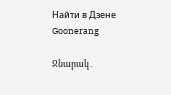Найти в Дзене
Goonerang

Ջնարակ․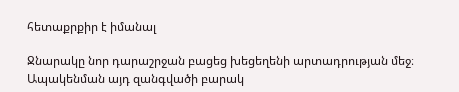հետաքրքիր է իմանալ

Ջնարակը նոր դարաշրջան բացեց խեցեղենի արտադրության մեջ։ Ապակենման այդ զանգվածի բարակ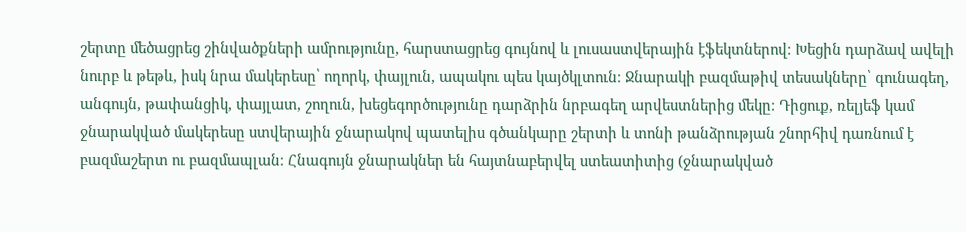շերտը մեծացրեց շինվածքների ամրությունը, հարստացրեց գույնով և լուսաստվերային էֆեկտներով։ Խեցին դարձավ ավելի նուրբ և թեթև, իսկ նրա մակերեսը՝ ողորկ, փայլուն, ապակու պես կայծկլտուն։ Ջնարակի բազմաթիվ տեսակները՝ գունագեղ, անգույն, թափանցիկ, փայլատ, շողուն, խեցեգործությունը դարձրին նրբագեղ արվեստներից մեկը։ Դիցուք, ռելյեֆ կամ ջնարակված մակերեսը ստվերային ջնարակով պատելիս գծանկարը շերտի և տոնի թանձրության շնորհիվ դառնում է բազմաշերտ ու բազմապլան։ Հնագույն ջնարակներ են հայտնաբերվել ստեատիտից (ջնարակված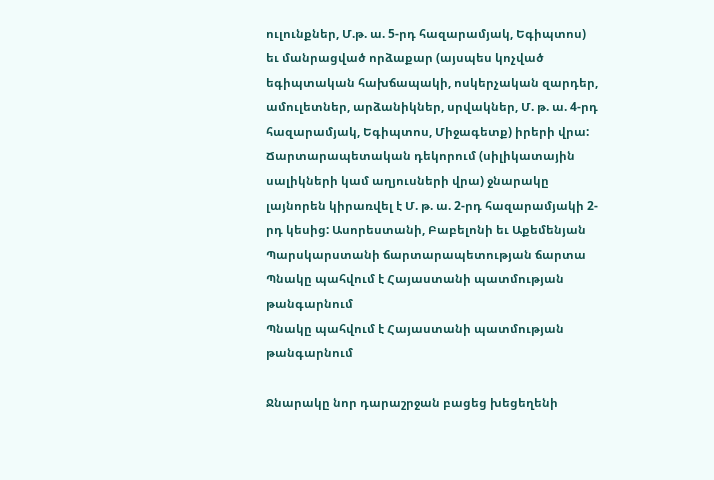ուլունքներ, Մ.թ. ա. 5-րդ հազարամյակ, Եգիպտոս) եւ մանրացված որձաքար (այսպես կոչված եգիպտական հախճապակի, ոսկերչական զարդեր, ամուլետներ, արձանիկներ, սրվակներ, Մ. թ. ա. 4-րդ հազարամյակ, Եգիպտոս, Միջագետք) իրերի վրա: Ճարտարապետական դեկորում (սիլիկատային սալիկների կամ աղյուսների վրա) ջնարակը լայնորեն կիրառվել է Մ. թ. ա. 2-րդ հազարամյակի 2-րդ կեսից: Ասորեստանի, Բաբելոնի եւ Աքեմենյան Պարսկարստանի ճարտարապետության ճարտա
Պնակը պահվում է Հայաստանի պատմության թանգարնում
Պնակը պահվում է Հայաստանի պատմության թանգարնում

Ջնարակը նոր դարաշրջան բացեց խեցեղենի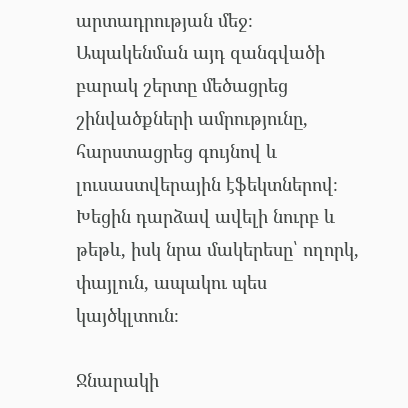արտադրության մեջ։ Ապակենման այդ զանգվածի բարակ շերտը մեծացրեց շինվածքների ամրությունը, հարստացրեց գույնով և լուսաստվերային էֆեկտներով։ Խեցին դարձավ ավելի նուրբ և թեթև, իսկ նրա մակերեսը՝ ողորկ, փայլուն, ապակու պես կայծկլտուն։

Ջնարակի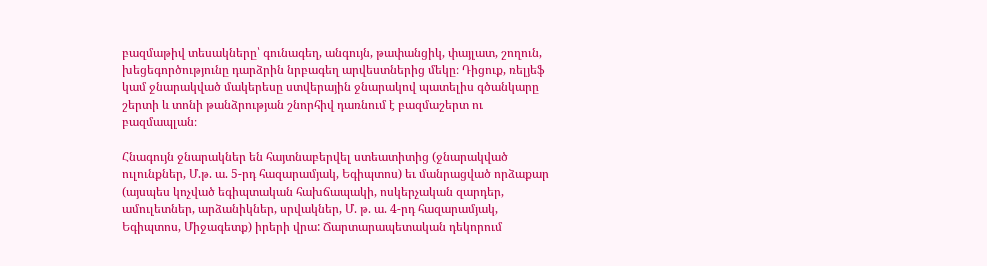բազմաթիվ տեսակները՝ գունագեղ, անգույն, թափանցիկ, փայլատ, շողուն, խեցեգործությունը դարձրին նրբագեղ արվեստներից մեկը։ Դիցուք, ռելյեֆ կամ ջնարակված մակերեսը ստվերային ջնարակով պատելիս գծանկարը շերտի և տոնի թանձրության շնորհիվ դառնում է բազմաշերտ ու բազմապլան։

Հնագույն ջնարակներ են հայտնաբերվել ստեատիտից (ջնարակված ուլունքներ, Մ.թ. ա. 5-րդ հազարամյակ, Եգիպտոս) եւ մանրացված որձաքար (այսպես կոչված եգիպտական հախճապակի, ոսկերչական զարդեր, ամուլետներ, արձանիկներ, սրվակներ, Մ. թ. ա. 4-րդ հազարամյակ, Եգիպտոս, Միջագետք) իրերի վրա: Ճարտարապետական դեկորում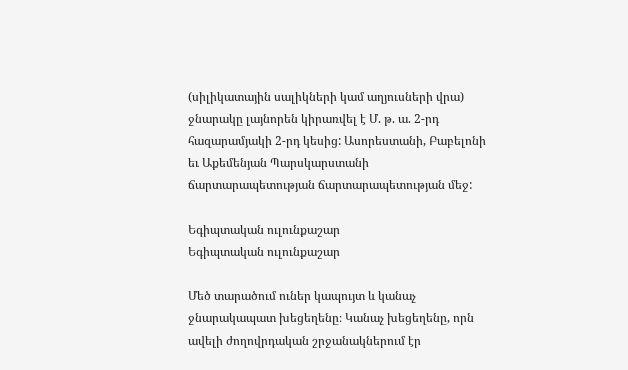(սիլիկատային սալիկների կամ աղյուսների վրա) ջնարակը լայնորեն կիրառվել է Մ. թ. ա. 2-րդ հազարամյակի 2-րդ կեսից: Ասորեստանի, Բաբելոնի եւ Աքեմենյան Պարսկարստանի ճարտարապետության ճարտարապետության մեջ:

Եգիպտական ուլունքաշար
Եգիպտական ուլունքաշար

Մեծ տարածում ուներ կապույտ և կանաչ ջնարակապատ խեցեղենը։ Կանաչ խեցեղենը, որն ավելի ժողովրդական շրջանակներում էր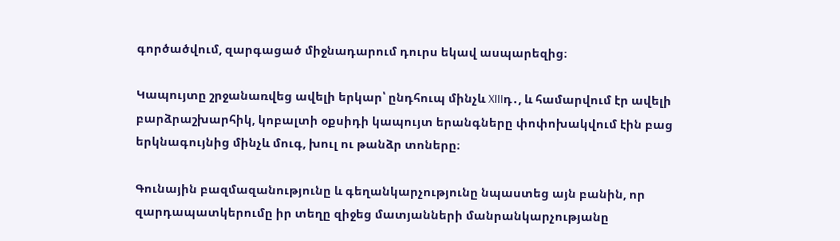գործածվում, զարգացած միջնադարում դուրս եկավ ասպարեզից։

Կապույտը շրջանառվեց ավելի երկար՝ ընդհուպ մինչև XIIIդ․, և համարվում էր ավելի բարձրաշխարհիկ, կոբալտի օքսիդի կապույտ երանգները փոփոխակվում էին բաց երկնագույնից մինչև մուգ, խուլ ու թանձր տոները։

Գունային բազմազանությունը և գեղանկարչությունը նպաստեց այն բանին, որ զարդապատկերումը իր տեղը զիջեց մատյանների մանրանկարչությանը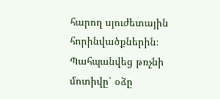հարող սյուժետային հորինվածքներին։ Պահպանվեց թռչնի մոտիվը՝ օձը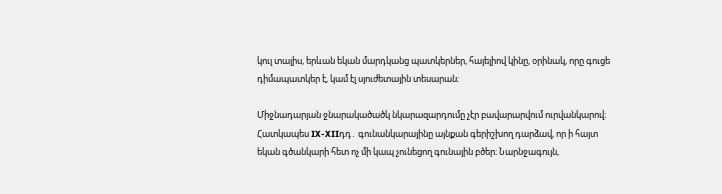կուլ տալիս, երևան եկան մարդկանց պատկերներ, հայելիով կինը, օրինակ, որը գուցե դիմապատկեր է, կամ էլ սյուժետային տեսարան։

Միջնադարյան ջնարակածածկ նկարազարդումը չէր բավարարվում ուրվանկարով։ Հատկապես IX-XIIդդ․ գունանկարայինը այնքան գերիշխող դարձավ, որ ի հայտ եկան գծանկարի հետ ոչ մի կապ չունեցող գունային բծեր։ Նարնջագույն,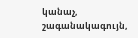կանաչ, շագանակագույն,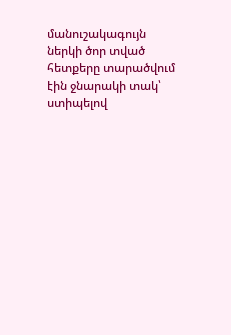մանուշակագույն ներկի ծոր տված հետքերը տարածվում էին ջնարակի տակ՝ ստիպելով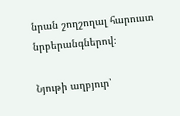նրան շողշողալ հարուստ նրբերանգներով։

Նյութի աղբյուր՝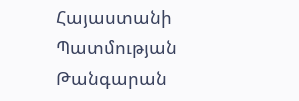Հայաստանի Պատմության Թանգարան